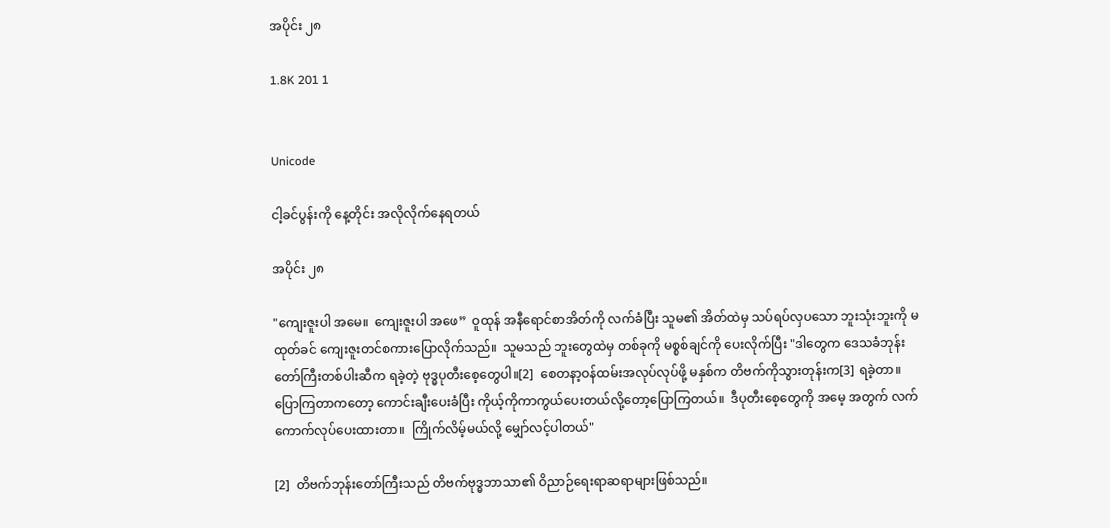အပိုင်း ၂၈

1.8K 201 1


Unicode

ငါ့ခင်ပွန်းကို နေ့တိုင်း အလိုလိုက်နေရတယ်

အပိုင်း ၂၈

"ကျေးဇူးပါ အမေ။  ကျေးဇူးပါ အဖေ”  ဝူထုန် အနီရောင်စာအိတ်ကို လက်ခံပြီး သူမ၏ အိတ်ထဲမှ သပ်ရပ်လှပသော ဘူးသုံးဘူးကို မထုတ်ခင် ကျေးဇူးတင်စကားပြောလိုက်သည်။  သူမသည် ဘူးတွေထဲမှ တစ်ခုကို မစ္စစ်ချင်ကို ပေးလိုက်ပြီး "ဒါတွေက ဒေသခံဘုန်းတော်ကြီးတစ်ပါးဆီက ရခဲ့တဲ့ ဗုဒ္ဓပုတီးစေ့တွေပါ။[2]  စေတနာ့ဝန်ထမ်းအလုပ်လုပ်ဖို့ မနှစ်က တိဗက်ကိုသွားတုန်းက[3] ရခဲ့တာ။ ပြောကြတာကတော့ ကောင်းချီးပေးခံပြီး ကိုယ့်ကိုကာကွယ်ပေးတယ်လို့တော့ပြောကြတယ်။  ဒီပုတီးစေ့တွေကို အမေ့ အတွက် လက်ကောက်လုပ်ပေးထားတာ။  ကြိုက်လိမ့်မယ်လို့ မျှော်လင့်ပါတယ်"

[2]  တိဗက်ဘုန်းတော်ကြီးသည် တိဗက်ဗုဒ္ဓဘာသာ၏ ဝိညာဉ်ရေးရာဆရာများဖြစ်သည်။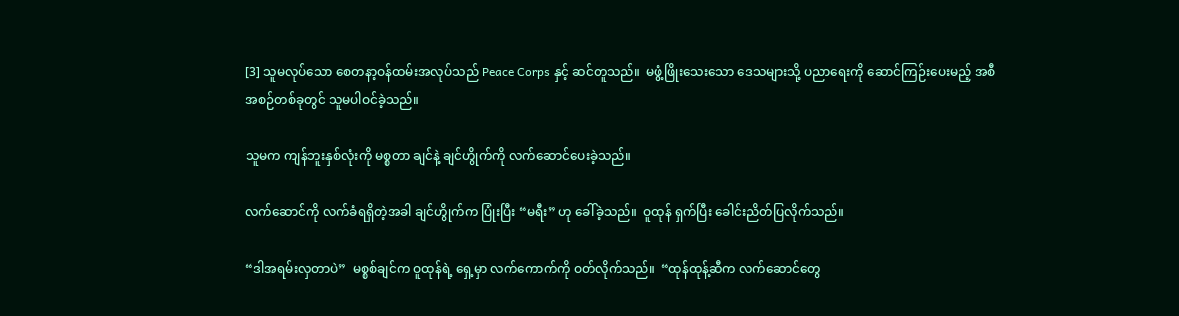[3] သူမလုပ်သော စေတနာ့ဝန်ထမ်းအလုပ်သည် Peace Corps နှင့် ဆင်တူသည်။  မဖွံ့ဖြိုးသေးသော ဒေသများသို့ ပညာရေးကို ဆောင်ကြဉ်းပေးမည့် အစီအစဉ်တစ်ခုတွင် သူမပါဝင်ခဲ့သည်။

သူမက ကျန်ဘူးနှစ်လုံးကို မစ္စတာ ချင်နဲ့ ချင်ဟွိုက်ကို လက်ဆောင်ပေးခဲ့သည်။

လက်ဆောင်ကို လက်ခံရရှိတဲ့အခါ ချင်ဟွိုက်က ပြုံးပြီး “မရီး” ဟု ခေါ်ခဲ့သည်။  ဝူထုန် ရှက်ပြီး ခေါင်းညိတ်ပြလိုက်သည်။

“ဒါအရမ်းလှတာပဲ”  မစ္စစ်ချင်က ဝူထုန်ရဲ့ ရှေ့မှာ လက်ကောက်ကို ဝတ်လိုက်သည်။  “ထုန်ထုန့်ဆီက လက်ဆောင်တွေ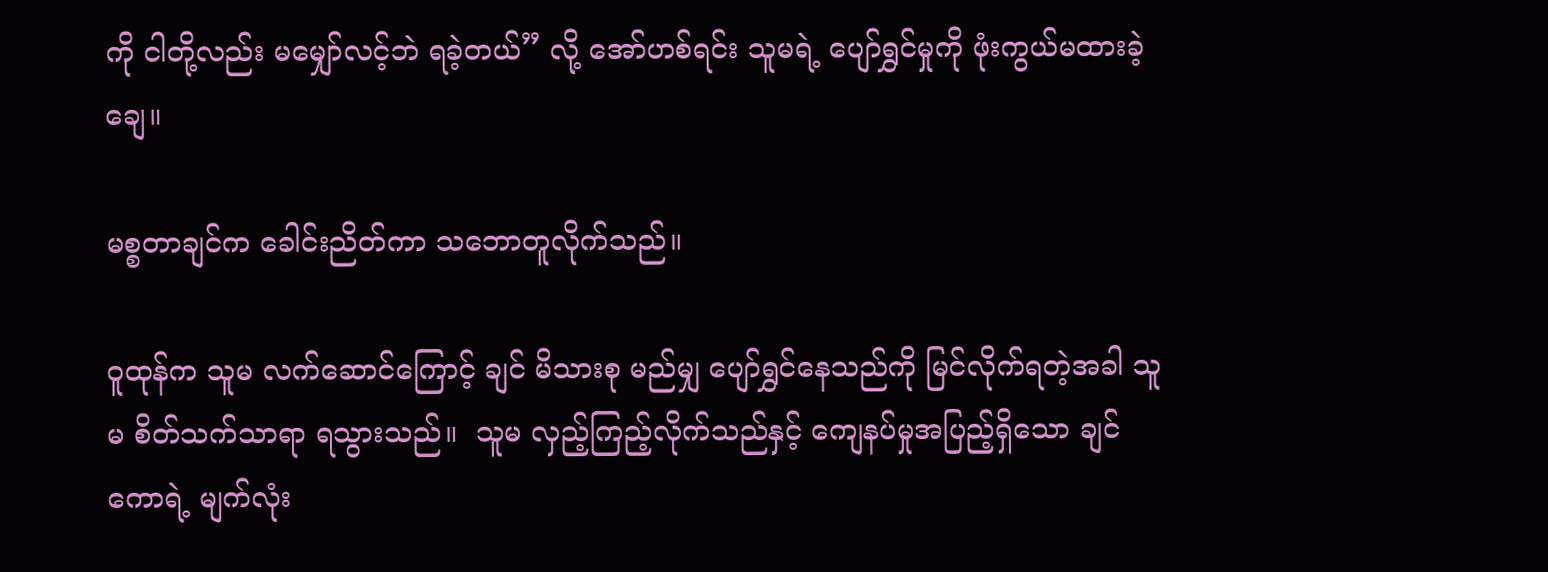ကို ငါတို့လည်း မမျှော်လင့်ဘဲ ရခဲ့တယ်” လို့ အော်ဟစ်ရင်း သူမရဲ့ ပျော်ရွှင်မှုကို ဖုံးကွယ်မထားခဲ့ချေ။

မစ္စတာချင်က ခေါင်းညိတ်ကာ သဘောတူလိုက်သည်။

ဝူထုန်က သူမ လက်ဆောင်ကြောင့် ချင် မိသားစု မည်မျှ ပျော်ရွှင်နေသည်ကို မြင်လိုက်ရတဲ့အခါ သူမ စိတ်သက်သာရာ ရသွားသည်။  သူမ လှည့်ကြည့်လိုက်သည်နှင့် ကျေနပ်မှုအပြည့်ရှိသော ချင်ကောရဲ့ မျက်လုံး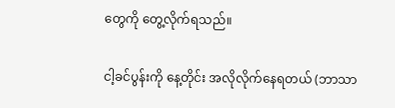တွေကို တွေ့လိုက်ရသည်။

ငါ့ခင်ပွန်းကို နေ့တိုင်း အလိုလိုက်နေရတယ် (ဘာသာ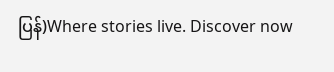ပြန်)Where stories live. Discover now